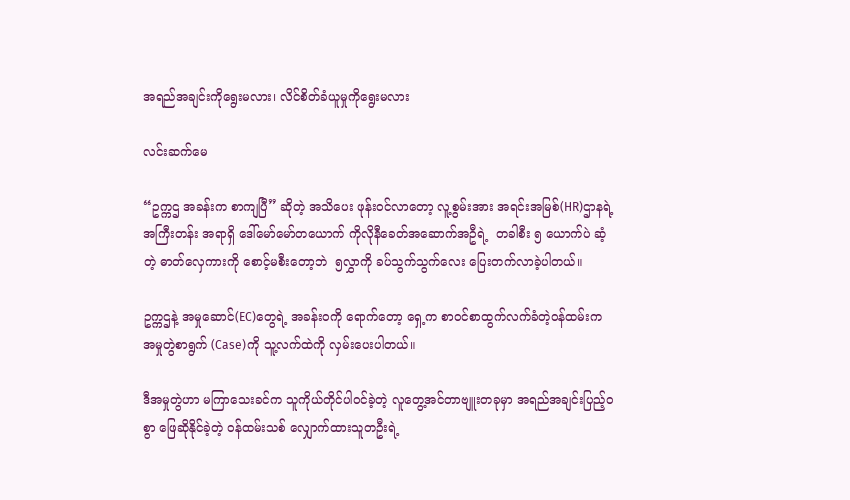အရည်အချင်းကိုရွေးမလား၊ လိင်စိတ်ခံယူမှုကိုရွေးမလား

လင်းဆက်မေ

“ဥက္ကဌ အခန်းက စာကျပြီ” ဆိုတဲ့ အသိပေး ဖုန်းဝင်လာတော့ လူ့စွမ်းအား အရင်းအမြစ်(HR)ဌာနရဲ့ အကြီးတန်း အရာရှိ ဒေါ်မော်မော်တယောက် ကိုလိုနီခေတ်အဆောက်အဦရဲ့  တခါစီး ၅ ‌ယောက်ပဲ ဆံ့တဲ့ ဓာတ်လှေကားကို စောင့်မစီးတော့ဘဲ  ၅လွှာကို ခပ်သွက်သွက်လေး ပြေးတက်လာခဲ့ပါတယ်။

ဥက္ကဌနဲ့ အမှုဆောင်(EC)တွေရဲ့ အခန်းဝကို ရောက်တော့ ရှေ့က စာဝင်စာထွက်လက်ခံတဲ့ဝန်ထမ်းက အမှုတွဲစာရွက် (Case)ကို သူ့လက်ထဲကို လှမ်းပေးပါတယ်။

ဒီအမှုတွဲဟာ မကြာသေးခင်က သူကိုယ်တိုင်ပါဝင်ခဲ့တဲ့ လူတွေ့အင်တာဗျူးတခုမှာ အရည်အချင်းပြည့်ဝစွာ ဖြေဆိုနိုင်ခဲ့တဲ့ ဝန်ထမ်းသစ် လျှောက်ထားသူတဦးရဲ့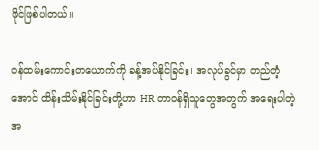ဖိုင်ဖြစ်ပါတယ်။

ဝန်ထမ်းကောင်းတယောက်ကို ခန့်အပ်နိုင်ခြင်း၊ အလုပ်ခွင်မှာ တည်တံ့အောင် ထိန်းသိမ်းနိုင်ခြင်းတို့ဟာ HR တာဝန်ရှိသူတွေအတွက် အရေးပါတဲ့ အ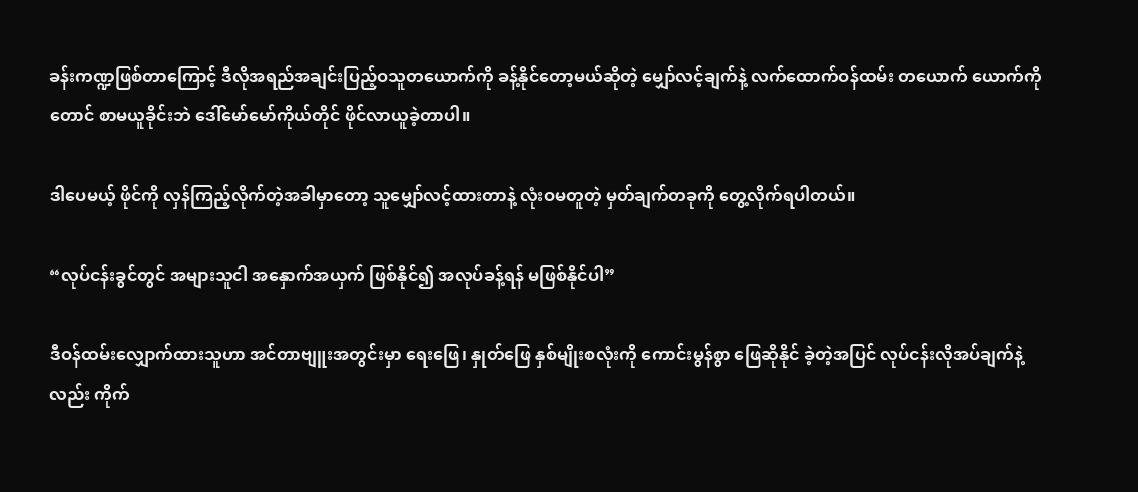ခန်းကဏ္ဍဖြစ်တာကြောင့် ဒီလိုအရည်အချင်းပြည့်ဝသူတယောက်ကို ခန့်နိုင်တော့မယ်ဆိုတဲ့ မျှော်လင့်ချက်နဲ့ လက်ထောက်ဝန်ထမ်း တယောက် ယောက်ကိုတောင် စာမယူခိုင်းဘဲ ဒေါ်မော်မော်ကိုယ်တိုင် ဖိုင်လာယူခဲ့တာပါ။

ဒါပေမယ့် ဖိုင်ကို လှန်ကြည့်လိုက်တဲ့အခါမှာတော့ သူမျှော်လင့်ထားတာနဲ့ လုံးဝမတူတဲ့ မှတ်ချက်တခုကို တွေ့လိုက်ရပါတယ်။

“လုပ်ငန်းခွင်တွင် အများသူငါ အနှောက်အယှက် ဖြစ်နိုင်၍ အလုပ်ခန့်ရန် မဖြစ်နိုင်ပါ”

ဒီဝန်ထမ်းလျှောက်ထားသူဟာ အင်တာဗျူးအတွင်းမှာ ရေးဖြေ၊ နှုတ်ဖြေ နှစ်မျိုးစလုံးကို ကောင်းမွန်စွာ ဖြေဆိုနိုင် ခဲ့တဲ့အပြင် လုပ်ငန်းလိုအပ်ချက်နဲ့လည်း ကိုက်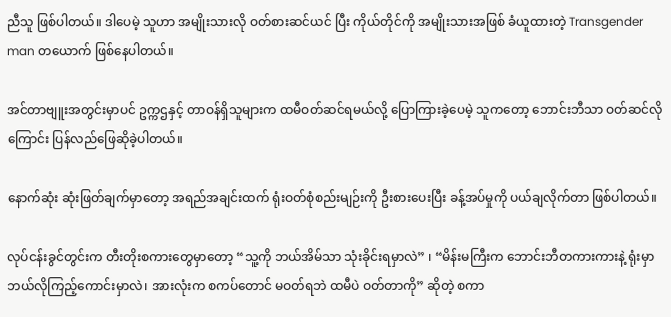ညီသူ ဖြစ်ပါတယ်။ ဒါပေမဲ့ သူဟာ အမျိုးသားလို ဝတ်စားဆင်ယင် ပြီး ကိုယ်တိုင်ကို အမျိုးသားအဖြစ် ခံယူထားတဲ့ Transgender man တယောက် ဖြစ်နေပါတယ်။

အင်တာဗျူးအတွင်းမှာပင် ဥက္ကဌနှင့် တာဝန်ရှိသူများက ထမီဝတ်ဆင်ရမယ်လို့ ပြောကြားခဲ့ပေမဲ့ သူကတော့ ဘောင်းဘီသာ ဝတ်ဆင်လိုကြောင်း ပြန်လည်ဖြေဆိုခဲ့ပါတယ်။

နောက်ဆုံး ဆုံးဖြတ်ချက်မှာတော့ အရည်အချင်းထက် ရုံးဝတ်စုံစည်းမျဉ်းကို ဦးစားပေးပြီး ခန့်အပ်မှုကို ပယ်ချလိုက်တာ ဖြစ်ပါတယ်။

လုပ်ငန်းခွင်တွင်းက တီးတိုးစကားတွေမှာတော့ “သူ့ကို ဘယ်အိမ်သာ သုံးခိုင်းရမှာလဲ” ၊ “မိန်းမကြီးက ဘောင်းဘီတကားကားနဲ့ ရုံးမှာ ဘယ်လိုကြည့်ကောင်းမှာလဲ၊ အားလုံးက စကပ်တောင် မဝတ်ရဘဲ ထမီပဲ ဝတ်တာကို” ဆိုတဲ့ စကာ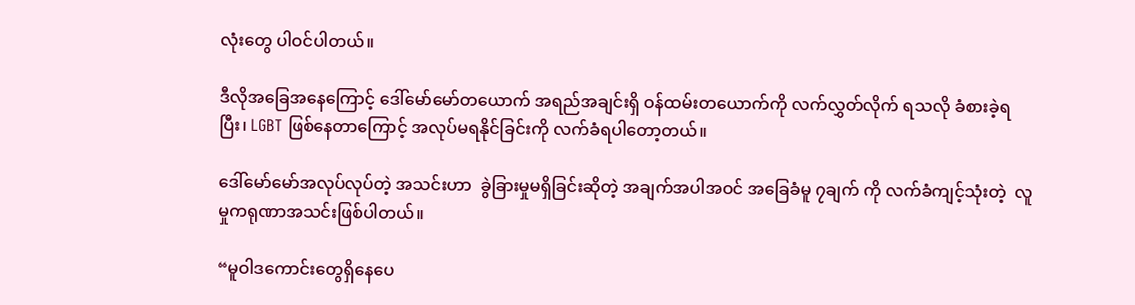လုံးတွေ ပါဝင်ပါတယ်။

ဒီလိုအခြေအနေကြောင့် ဒေါ်မော်မော်တယောက် အရည်အချင်းရှိ ဝန်ထမ်းတယောက်ကို လက်လွှတ်လိုက် ရသလို ခံစားခဲ့ရပြီး၊ LGBT ဖြစ်နေတာကြောင့် အလုပ်မရနိုင်ခြင်းကို လက်ခံရပါတော့တယ်။

ဒေါ်မော်မော်အလုပ်လုပ်တဲ့ အသင်းဟာ  ခွဲခြားမှုမရှိခြင်းဆိုတဲ့ အချက်အပါအဝင် အခြေခံမူ ၇ချက် ကို လက်ခံကျင့်သုံးတဲ့  လူမှုကရုဏာအသင်းဖြစ်ပါတယ်။

“မူဝါဒကောင်းတွေရှိနေပေ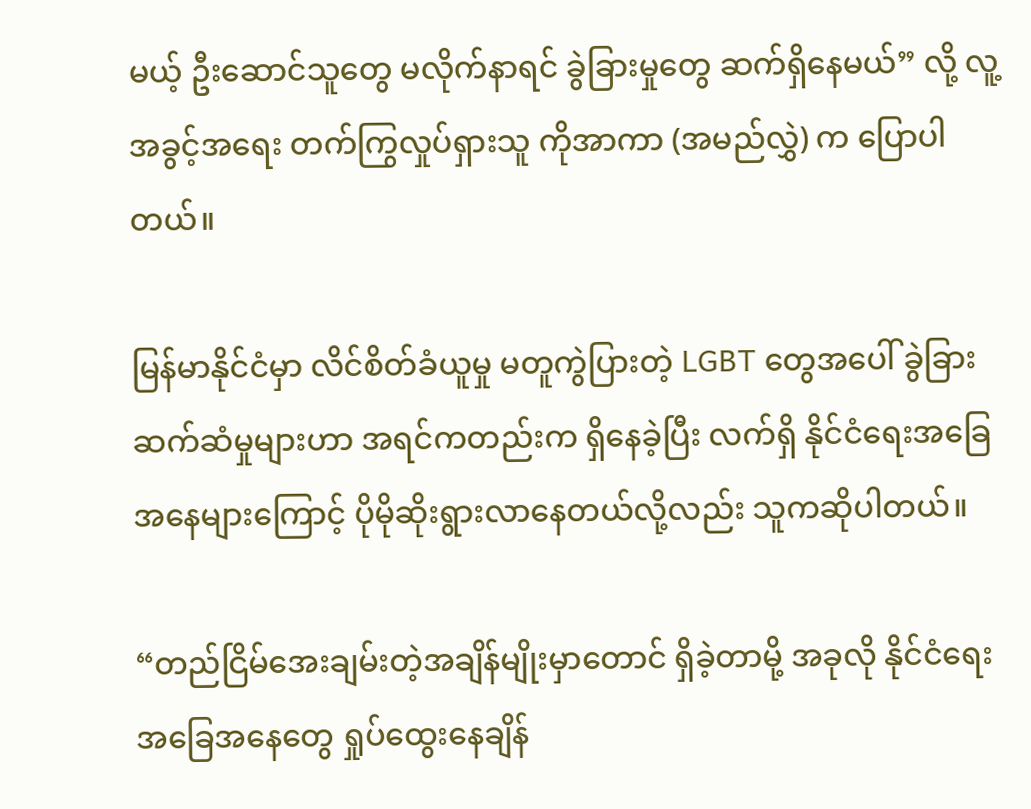မယ့် ဦးဆောင်သူတွေ မလိုက်နာရင် ခွဲခြားမှုတွေ ဆက်ရှိနေမယ်” လို့ လူ့အခွင့်အရေး တက်ကြွလှုပ်ရှားသူ ကိုအာကာ (အမည်လွှဲ) က ပြောပါတယ်။

မြန်မာနိုင်ငံမှာ လိင်စိတ်ခံယူမှု မတူကွဲပြားတဲ့ LGBT တွေအပေါ် ခွဲခြားဆက်ဆံမှုများဟာ အရင်ကတည်းက ရှိနေခဲ့ပြီး လက်ရှိ နိုင်ငံရေးအခြေအနေများကြောင့် ပိုမိုဆိုးရွားလာနေတယ်လို့လည်း သူကဆိုပါတယ်။

“တည်ငြိမ်အေးချမ်းတဲ့အချိန်မျိုးမှာတောင် ရှိခဲ့တာမို့ အခုလို နိုင်ငံရေးအခြေအနေတွေ ရှုပ်ထွေးနေချိန်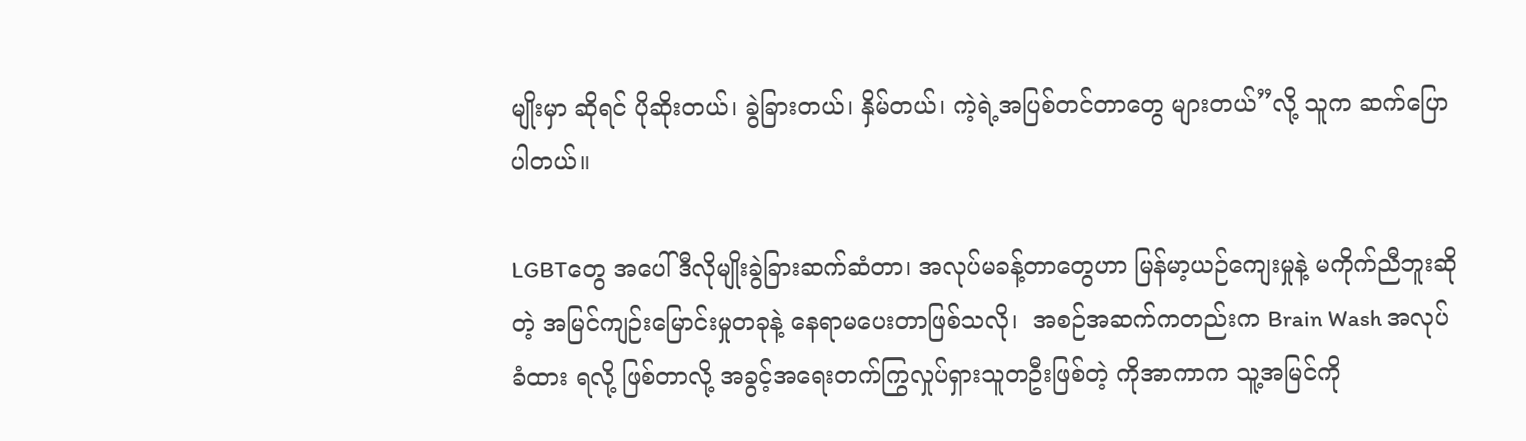မျိုးမှာ ဆိုရင် ပိုဆိုးတယ်၊ ခွဲခြားတယ်၊ နှိမ်တယ်၊ ကဲ့ရဲ့အပြစ်တင်တာတွေ များတယ်”လို့ သူက ဆက်ပြောပါတယ်။

LGBTတွေ အပေါ် ဒီလိုမျိုးခွဲခြားဆက်ဆံတာ၊ အလုပ်မခန့်တာတွေဟာ မြန်မာ့ယဉ်ကျေးမှုနဲ့ မကိုက်ညီဘူးဆိုတဲ့ အမြင်ကျဉ်းမြောင်းမှုတခုနဲ့ နေရာမပေးတာဖြစ်သလို၊  အစဉ်အဆက်ကတည်းက Brain Wash အလုပ်ခံထား ရလို့ ဖြစ်တာလို့ အခွင့်အရေးတက်ကြွလှုပ်ရှားသူတဦးဖြစ်တဲ့ ကိုအာကာက သူ့အမြင်ကို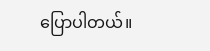ပြောပါတယ်။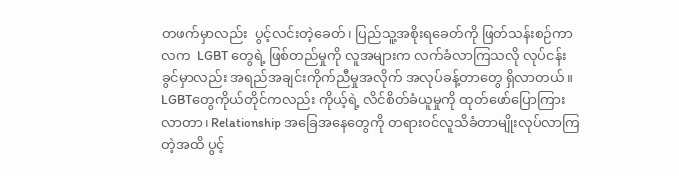တဖက်မှာလည်း  ပွင့်လင်းတဲ့ခေတ်၊ ပြည်သူ့အစိုးရခေတ်ကို ဖြတ်သန်းစဉ်ကာလက  LGBT တွေရဲ့ ဖြစ်တည်မှုကို လူအများက လက်ခံလာကြသလို လုပ်ငန်းခွင်မှာလည်း အရည်အချင်းကိုက်ညီမှုအလိုက် အလုပ်ခန့်တာတွေ ရှိလာတယ်။ LGBTတွေကိုယ်တိုင်ကလည်း ကိုယ့်ရဲ့ လိင်စိတ်ခံယူမှုကို ထုတ်ဖော်ပြောကြားလာတာ၊ Relationship အခြေအနေတွေကို တရားဝင်လူသိခံတာမျိုးလုပ်လာကြတဲ့အထိ ပွင့်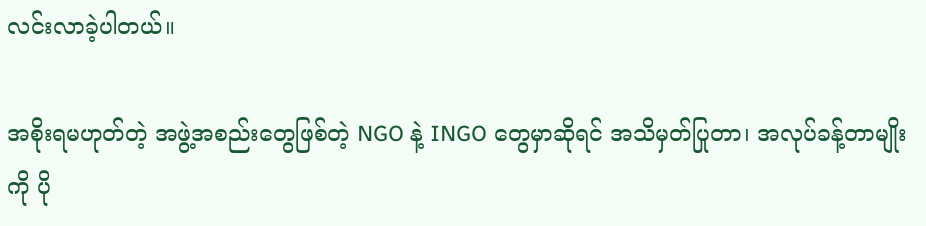လင်းလာခဲ့ပါတယ်။

အစိုးရမဟုတ်တဲ့ အဖွဲ့အစည်းတွေဖြစ်တဲ့ NGO နဲ့ INGO တွေမှာဆိုရင် အသိမှတ်ပြုတာ၊ အလုပ်ခန့်တာမျိုးကို ပို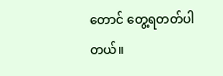တောင် တွေ့ရတတ်ပါတယ်။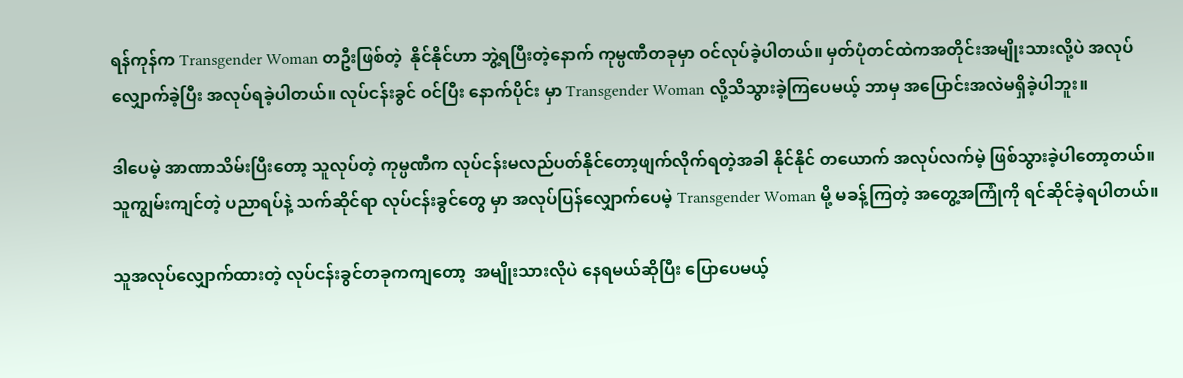ရန်ကုန်က Transgender Woman တဦးဖြစ်တဲ့  နိုင်နိုင်ဟာ ဘွဲ့ရပြီးတဲ့နောက် ကုမ္ပဏီတခုမှာ ဝင်လုပ်ခဲ့ပါတယ်။ မှတ်ပုံတင်ထဲကအတိုင်းအမျိုးသားလို့ပဲ အလုပ်လျှောက်ခဲ့ပြီး အလုပ်ရခဲ့ပါတယ်။ လုပ်ငန်းခွင် ဝင်ပြီး နောက်ပိုင်း မှာ Transgender Woman လို့သိသွားခဲ့ကြပေမယ့် ဘာမှ အပြောင်းအလဲမရှိခဲ့ပါဘူး။

ဒါပေမဲ့ အာဏာသိမ်းပြီးတော့ သူလုပ်တဲ့ ကုမ္ပဏီက လုပ်ငန်းမလည်ပတ်နိုင်တော့ဖျက်လိုက်ရတဲ့အခါ နိုင်နိုင် တယောက် အလုပ်လက်မဲ့ ဖြစ်သွားခဲ့ပါတော့တယ်။  သူကျွမ်းကျင်တဲ့ ပညာရပ်နဲ့ သက်ဆိုင်ရာ လုပ်ငန်းခွင်တွေ မှာ အလုပ်ပြန်လျှောက်ပေမဲ့ Transgender Woman မို့ မခန့်ကြတဲ့ အတွေ့အကြုံကို ရင်ဆိုင်ခဲ့ရပါတယ်။

သူအလုပ်လျှောက်ထားတဲ့ လုပ်ငန်းခွင်တခုကကျတော့  အမျိုးသားလိုပဲ နေရမယ်ဆိုပြီး ပြောပေမယ့်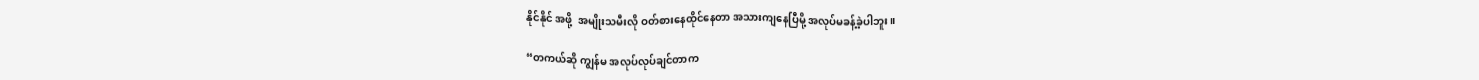နိုင်နိုင် အဖို့  အမျိုးသမီးလို ဝတ်စားနေထိုင်နေတာ အသားကျနေပြီမို့ အလုပ်မခန့်ခဲ့ပါဘူး။

“တကယ်ဆို ကျွန်မ အလုပ်လုပ်ချင်တာက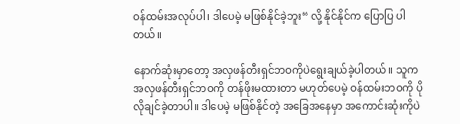ဝန်ထမ်းအလုပ်ပါ၊ ဒါပေမဲ့ မဖြစ်နိုင်ခဲ့ဘူး“ လို့ နိုင်နိုင်က ပြောပြ ပါတယ်။

နောက်ဆုံးမှာတော့ အလှဖန်တီးရှင်ဘဝကိုပဲရွေးချယ်ခဲ့ပါတယ်။ သူက အလှဖန်တီးရှင်ဘဝကို တန်ဖိုးမထားတာ မဟုတ်ပေမဲ့ ဝန်ထမ်းဘဝကို ပိုလိုချင်ခဲ့တာပါ။ ဒါပေမဲ့ မဖြစ်နိုင်တဲ့ အခြေအနေမှာ အကောင်းဆုံးကိုပဲ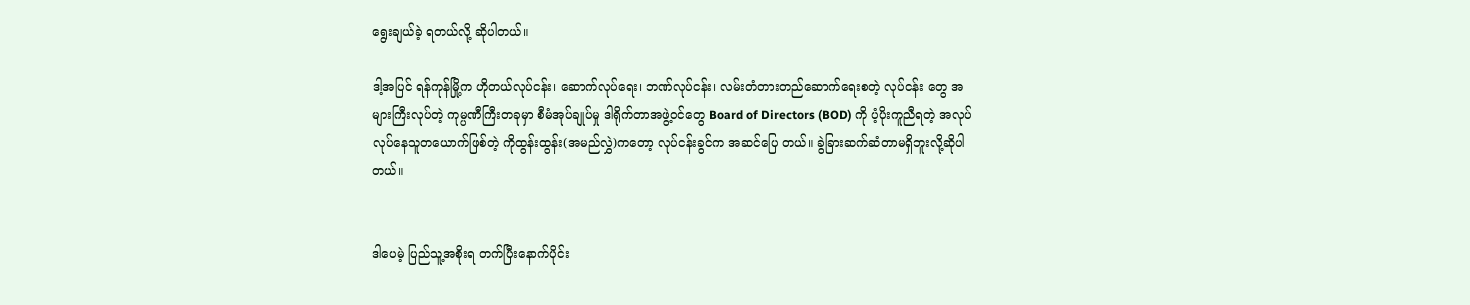ရွေးချယ်ခဲ့ ရတယ်လို့ ဆိုပါတယ်။

ဒါ့အပြင် ရန်ကုန်မြို့က ဟိုတယ်လုပ်ငန်း၊ ဆောက်လုပ်ရေး၊ ဘဏ်လုပ်ငန်း၊ လမ်းတံတားတည်ဆောက်ရေးစတဲ့ လုပ်ငန်း တွေ အများကြီးလုပ်တဲ့ ကုမ္ပဏီကြီးတခုမှာ စီမံအုပ်ချုပ်မှု ဒါရိုက်တာအဖွဲ့ဝင်တွေ Board of Directors (BOD) ကို ပံ့ပိုးကူညီရတဲ့ အလုပ်လုပ်နေသူတယောက်ဖြစ်တဲ့ ကိုထွန်းထွန်း(အမည်လွှဲ)ကတော့ လုပ်ငန်းခွင်က အဆင်ပြေ တယ်။ ခွဲခြားဆက်ဆံတာမရှိဘူးလို့ဆိုပါတယ်။


ဒါပေမဲ့ ပြည်သူ့အစိုးရ တက်ပြီးနောက်ပိုင်း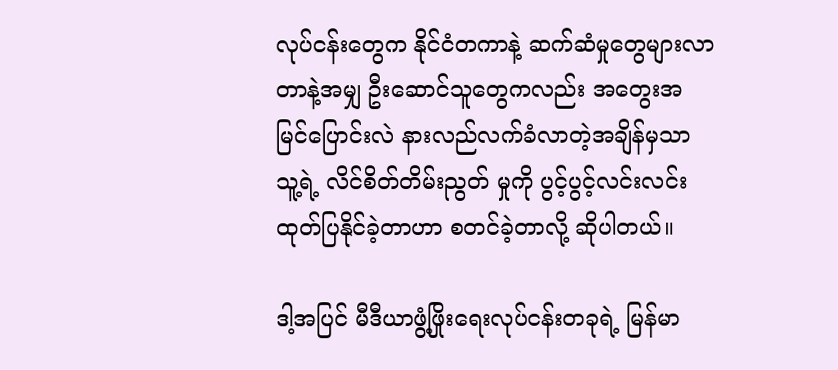လုပ်ငန်းတွေက နိုင်ငံတကာနဲ့ ဆက်ဆံမှုတွေများလာတာနဲ့အမျှ ဦးဆောင်သူတွေကလည်း အတွေးအမြင်ပြောင်းလဲ နားလည်လက်ခံလာတဲ့အချိန်မှသာ သူ့ရဲ့ လိင်စိတ်တိမ်းညွတ် မှုကို ပွင့်ပွင့်လင်းလင်း ထုတ်ပြနိုင်ခဲ့တာဟာ စတင်ခဲ့တာလို့ ဆိုပါတယ်။

ဒါ့အပြင် မီဒီယာဖွံ့ဖြိုးရေးလုပ်ငန်းတခုရဲ့ မြန်မာ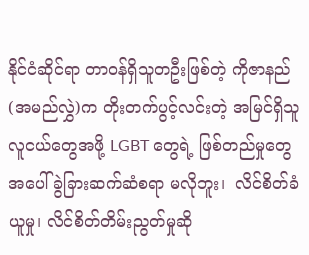နိုင်ငံဆိုင်ရာ တာဝန်ရှိသူတဦးဖြစ်တဲ့ ကိုဇာနည်(အမည်လွှဲ)က တိုးတက်ပွင့်လင်းတဲ့ အမြင်ရှိသူ လူငယ်တွေအဖို့ LGBT တွေရဲ့ ဖြစ်တည်မှုတွေအပေါ် ခွဲခြားဆက်ဆံစရာ မလိုဘူး၊  လိင်စိတ်ခံယူမှု၊ လိင်စိတ်တိမ်းညွတ်မှုဆို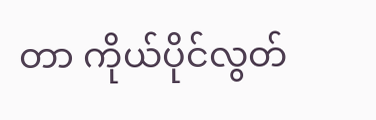တာ ကိုယ်ပိုင်လွတ်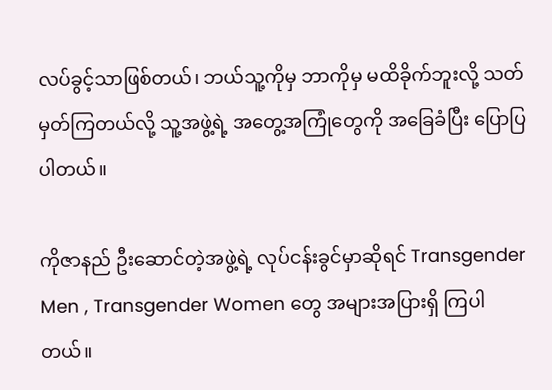လပ်ခွင့်သာဖြစ်တယ်၊ ဘယ်သူ့ကိုမှ ဘာကိုမှ မထိခိုက်ဘူးလို့ သတ်မှတ်ကြတယ်လို့ သူ့အဖွဲ့ရဲ့ အတွေ့အကြုံတွေကို အခြေခံပြီး ပြောပြပါတယ်။

ကိုဇာနည် ဦးဆောင်တဲ့အဖွဲ့ရဲ့ လုပ်ငန်းခွင်မှာဆိုရင် Transgender Men , Transgender Women တွေ အများအပြားရှိ ကြပါတယ်။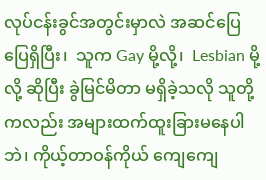လုပ်ငန်းခွင်အတွင်းမှာလဲ အဆင်ပြေပြေရှိပြီး၊  သူက Gay မို့လို့၊  Lesbian မို့လို့ ဆိုပြီး ခွဲမြင်မိတာ မရှိခဲ့သလို သူတို့ကလည်း အများထက်ထူးခြားမနေပါဘဲ၊ ကိုယ့်တာဝန်ကိုယ် ကျေကျေ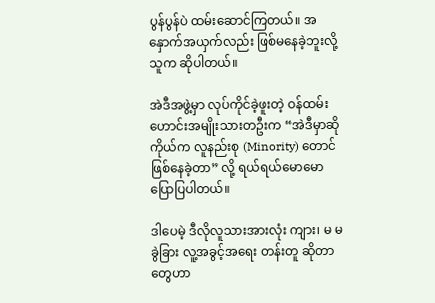ပွန်ပွန်ပဲ ထမ်းဆောင်ကြတယ်။ အနှောက်အယှက်လည်း ဖြစ်မနေခဲ့ဘူးလို့ သူက ဆိုပါတယ်။

အဲဒီအဖွဲ့မှာ လုပ်ကိုင်ခဲ့ဖူးတဲ့ ဝန်ထမ်းဟောင်းအမျိုးသားတဦးက “အဲဒီမှာဆို ကိုယ်က လူနည်းစု (Minority) တောင်ဖြစ်နေခဲ့တာ” လို့ ရယ်ရယ်မောမော ပြောပြပါတယ်။

ဒါပေမဲ့ ဒီလိုလူသားအားလုံး ကျား၊ မ မခွဲခြား လူ့အခွင့်အရေး တန်းတူ ဆိုတာတွေဟာ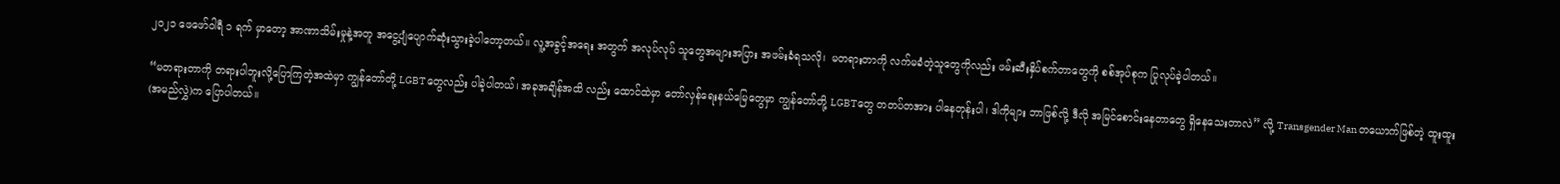၂၀၂၁ ဖေဖော်ဝါရီ ၁ ရက် မှာတော့ အာဏာသိမ်းမှုနဲ့အတူ အငွေ့ပျံပျောက်ဆုံးသွားခဲ့ပါတော့တယ်။ လူ့အခွင့်အရေး အတွက် အလုပ်လုပ် သူတွေအများအပြား အဖမ်းခံရသလို၊  မတရားတာကို လက်မခံတဲ့သူတွေကိုလည်း ဖမ်းဆီးနှိပ်စက်တာတွေကို စစ်အုပ်စုက ပြုလုပ်ခဲ့ပါတယ်။

“မတရားတာကို တရားပါဘူးလို့ပြောကြတဲ့အထဲမှာ ကျွန်တော်တို့ LGBTတွေလည်း ပါခဲ့ပါတယ်၊ အခုအချိန်အထိ လည်း ထောင်ထဲမှာ တော်လှန်ရေးနယ်မြေတွေမှာ ကျွန်တော်တို့ LGBTတွေ တတပ်တအား ပါနေတုန်းပါ၊ ဒါကိုများ ဘာဖြစ်လို့ ဒီလို အမြင်စောင်းနေတာတွေ ရှိနေသေးတာလဲ” လို့ Transgender Man တယောက်ဖြစ်တဲ့ ထူးထူး (အမည်လွှဲ)က ပြောပါတယ်။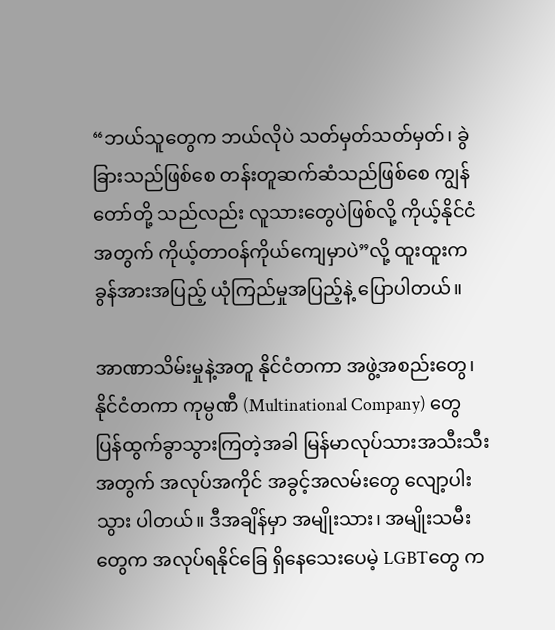“ဘယ်သူတွေက ဘယ်လိုပဲ သတ်မှတ်သတ်မှတ်၊ ခွဲခြားသည်ဖြစ်စေ တန်းတူဆက်ဆံသည်ဖြစ်စေ ကျွန်တော်တို့ သည်လည်း လူသားတွေပဲဖြစ်လို့ ကိုယ့်နိုင်ငံအတွက် ကိုယ့်တာဝန်ကိုယ်ကျေမှာပဲ”လို့ ထူးထူးက ခွန်အားအပြည့် ယုံကြည်မှုအပြည့်နဲ့ ပြောပါတယ်။

အာဏာသိမ်းမှုနဲ့အတူ နိုင်ငံတကာ အဖွဲ့အစည်းတွေ၊ နိုင်ငံတကာ ကုမ္ပဏီ (Multinational Company) တွေ ပြန်ထွက်ခွာသွားကြတဲ့အခါ မြန်မာလုပ်သားအသီးသီးအတွက် အလုပ်အကိုင် အခွင့်အလမ်းတွေ လျော့ပါးသွား ပါတယ်။ ဒီအချိန်မှာ အမျိုးသား၊ အမျိုးသမီးတွေက အလုပ်ရနိုင်ခြေ ရှိနေသေးပေမဲ့ LGBTတွေ က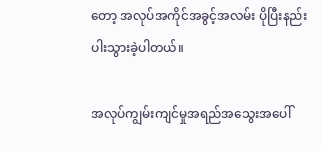တော့ အလုပ်အကိုင်အခွင့်အလမ်း ပိုပြီးနည်းပါးသွားခဲ့ပါတယ်။

အလုပ်ကျွမ်းကျင်မှုအရည်အသွေးအပေါ်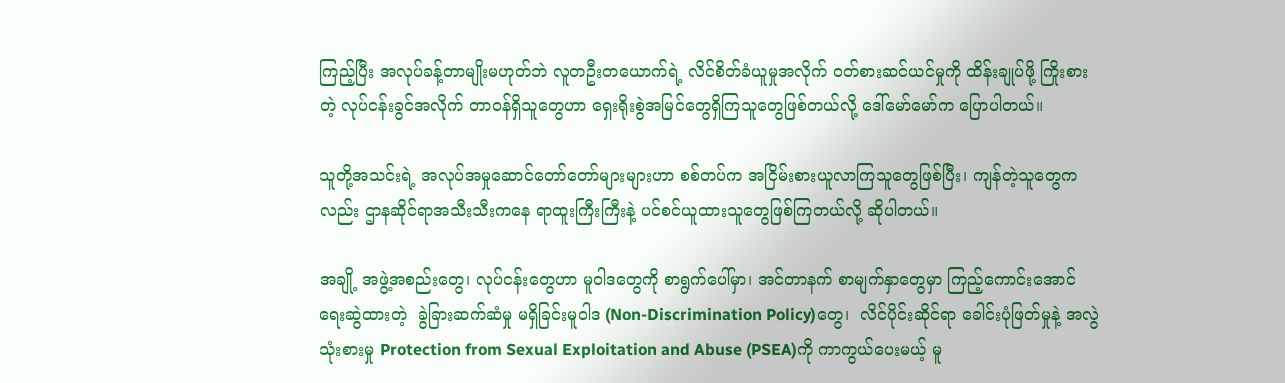ကြည့်ပြီး အလုပ်ခန့်တာမျိုးမဟုတ်ဘဲ လူတဦးတယောက်ရဲ့ လိင်စိတ်ခံယူမှုအလိုက် ဝတ်စားဆင်ယင်မှုကို ထိန်းချုပ်ဖို့ ကြိုးစားတဲ့ လုပ်ငန်းခွင်အလိုက် တာဝန်ရှိသူတွေဟာ ရှေးရိုးစွဲအမြင်တွေရှိကြသူတွေဖြစ်တယ်လို့ ဒေါ်မော်မော်က ပြောပါတယ်။

သူတို့အသင်းရဲ့ အလုပ်အမှုဆောင်တော်တော်များများဟာ စစ်တပ်က အငြိမ်းစားယူလာကြသူတွေဖြစ်ပြီး၊ ကျန်တဲ့သူတွေကလည်း ဌာနဆိုင်ရာအသီးသီးကနေ ရာထူးကြီးကြီးနဲ့ ပင်စင်ယူထားသူတွေဖြစ်ကြတယ်လို့ ဆိုပါတယ်။

အချို့ အဖွဲ့အစည်းတွေ၊ လုပ်ငန်းတွေဟာ မူဝါဒတွေကို စာရွက်ပေါ်မှာ၊ အင်တာနက် စာမျက်နှာတွေမှာ ကြည့်ကောင်းအောင် ရေးဆွဲထားတဲ့  ခွဲခြားဆက်ဆံမှု မရှိခြင်းမူဝါဒ (Non-Discrimination Policy)တွေ၊  လိင်ပိုင်းဆိုင်ရာ ခေါင်းပုံဖြတ်မှုနဲ့ အလွဲသုံးစားမှု Protection from Sexual Exploitation and Abuse (PSEA)ကို ကာကွယ်ပေးမယ့် မူ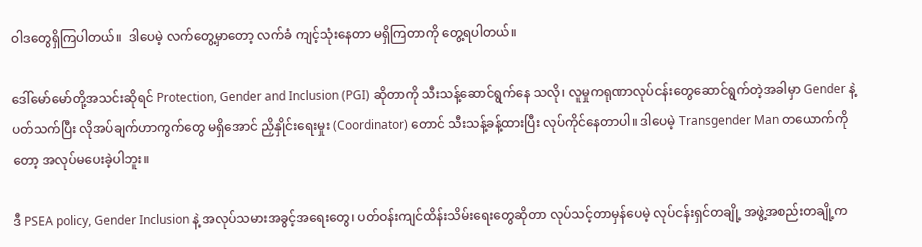ဝါဒတွေရှိကြပါတယ်။  ဒါပေမဲ့ လက်တွေ့မှာတော့ လက်ခံ ကျင့်သုံးနေတာ မရှိကြတာကို တွေ့ရပါတယ်။

ဒေါ်မော်မော်တို့အသင်းဆိုရင် Protection, Gender and Inclusion (PGI) ဆိုတာကို သီးသန့်ဆောင်ရွက်နေ သလို၊ လူမှုကရုဏာလုပ်ငန်းတွေဆောင်ရွက်တဲ့အခါမှာ Gender နဲ့ ပတ်သက်ပြီး လိုအပ်ချက်ဟာကွက်တွေ မရှိအောင် ညှိနှိုင်းရေးမှုး (Coordinator) တောင် သီးသန့်ခန့်ထားပြီး လုပ်ကိုင်နေတာပါ။ ဒါပေမဲ့ Transgender Man တယောက်ကိုတော့ အလုပ်မပေးခဲ့ပါဘူး။

ဒီ PSEA policy, Gender Inclusion နဲ့ အလုပ်သမားအခွင့်အရေးတွေ၊ ပတ်ဝန်းကျင်ထိန်းသိမ်းရေးတွေဆိုတာ လုပ်သင့်တာမှန်ပေမဲ့ လုပ်ငန်းရှင်တချို့ အဖွဲ့အစည်းတချို့က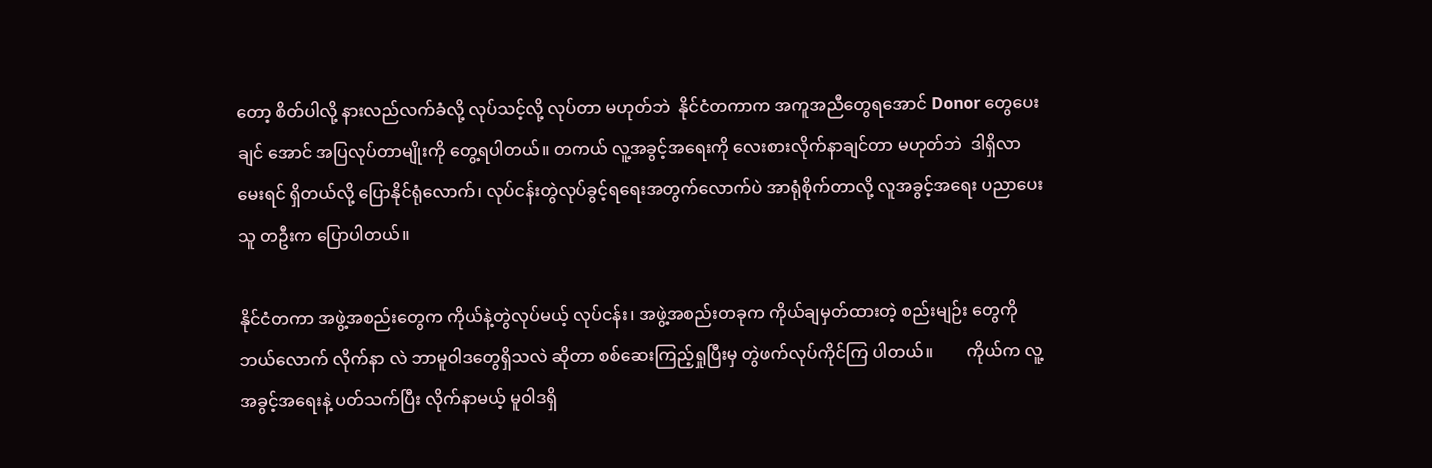တော့ စိတ်ပါလို့ နားလည်လက်ခံလို့ လုပ်သင့်လို့ လုပ်တာ မဟုတ်ဘဲ  နိုင်ငံတကာက အကူအညီတွေရအောင် Donor တွေပေးချင် အောင် အပြလုပ်တာမျိုးကို တွေ့ရပါတယ်။ တကယ် လူ့အခွင့်အရေးကို လေးစားလိုက်နာချင်တာ မဟုတ်ဘဲ  ဒါရှိလာမေးရင် ရှိတယ်လို့ ပြောနိုင်ရုံလောက်၊ လုပ်ငန်းတွဲလုပ်ခွင့်ရရေးအတွက်လောက်ပဲ အာရုံစိုက်တာလို့ လူအခွင့်အရေး ပညာပေးသူ တဦးက ပြောပါတယ်။

နိုင်ငံတကာ အဖွဲ့အစည်းတွေက ကိုယ်နဲ့တွဲလုပ်မယ့် လုပ်ငန်း၊ အဖွဲ့အစည်းတခုက ကိုယ်ချမှတ်ထားတဲ့ စည်းမျဉ်း တွေကို ဘယ်လောက် လိုက်နာ လဲ ဘာမူဝါဒတွေရှိသလဲ ဆိုတာ စစ်ဆေးကြည့်ရှုပြီးမှ တွဲဖက်လုပ်ကိုင်ကြ ပါတယ်။        ကိုယ်က လူ့အခွင့်အရေးနဲ့ ပတ်သက်ပြီး လိုက်နာမယ့် မူဝါဒရှိ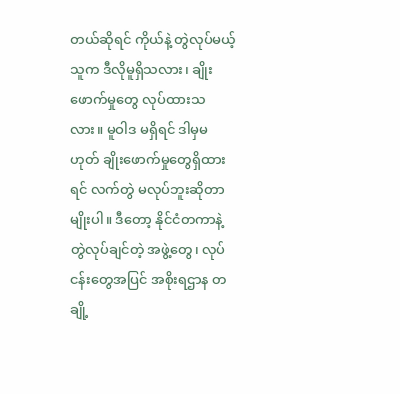တယ်ဆိုရင် ကိုယ်နဲ့ တွဲလုပ်မယ့် သူက ဒီလိုမူရှိသလား၊ ချိုးဖောက်မှုတွေ လုပ်ထားသလား။ မူဝါဒ မရှိရင် ဒါမှမဟုတ် ချိုးဖောက်မှုတွေရှိထားရင် လက်တွဲ မလုပ်ဘူးဆိုတာမျိုးပါ။ ဒီတော့ နိုင်ငံတကာနဲ့တွဲလုပ်ချင်တဲ့ အဖွဲ့တွေ၊ လုပ်ငန်းတွေအပြင် အစိုးရဌာန တချို့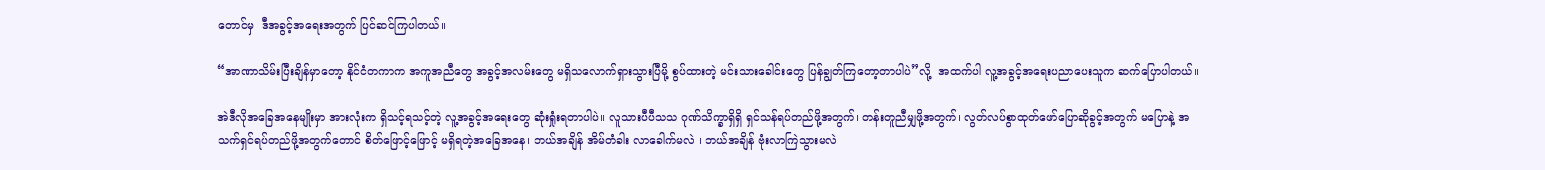တောင်မှ  ဒီအခွင့်အရေးအတွက် ပြင်ဆင်ကြပါတယ်။

“အာဏာသိမ်းပြီးချိန်မှာတော့ နိုင်ငံတကာက အကူအညီတွေ အခွင့်အလမ်းတွေ မရှိသလောက်ရှားသွားပြီမို့ စွပ်ထားတဲ့ မင်းသားခေါင်းတွေ ပြန်ချွတ်ကြတော့တာပါပဲ”လို့  အထက်ပါ လူ့အခွင့်အရေးပညာပေးသူက ဆက်ပြောပါတယ်။

အဲဒီလိုအခြေအနေမျိုးမှာ အားလုံးက ရှိသင့်ရသင့်တဲ့ လူ့အခွင့်အရေးတွေ ဆုံးရှုံးရတာပါပဲ။ လူသားပီပီသသ ဂုဏ်သိက္ခာရှိရှိ ရှင်သန်ရပ်တည်ဖို့အတွက်၊ တန်းတူညီမျှဖို့အတွက်၊ လွတ်လပ်စွာထုတ်ဖော်ပြောဆိုခွင့်အတွက် မပြောနဲ့ အသက်ရှင်ရပ်တည်ဖို့အတွက်တောင် စိတ်ဖြောင့်ဖြောင့် မရှိရတဲ့အခြေအနေ၊ ဘယ်အချိန် အိမ်တံခါး လာခေါက်မလဲ ၊ ဘယ်အချိန် ဗုံးလာကြဲသွားမလဲ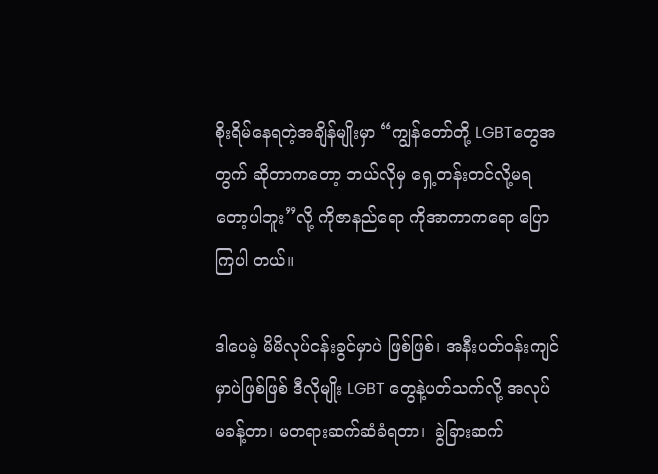စိုးရိမ်နေရတဲ့အချိန်မျိုးမှာ “ကျွန်တော်တို့ LGBTတွေအတွက် ဆိုတာကတော့ ဘယ်လိုမှ ရှေ့တန်းတင်လို့မရတော့ပါဘူး”လို့ ကိုဇာနည်ရော ကိုအာကာကရော ပြောကြပါ တယ်။

ဒါပေမဲ့ မိမိလုပ်ငန်းခွင်မှာပဲ ဖြစ်ဖြစ်၊ အနီးပတ်ဝန်းကျင်မှာပဲဖြစ်ဖြစ် ဒီလိုမျိုး LGBT တွေနဲ့ပတ်သက်လို့ အလုပ် မခန့်တာ၊ မတရားဆက်ဆံခံရတာ၊  ခွဲခြားဆက်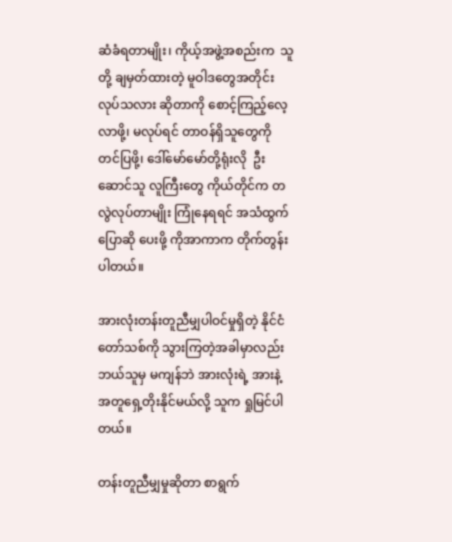ဆံခံရတာမျိုး၊ ကိုယ့်အဖွဲ့အစည်းက  သူတို့ ချမှတ်ထားတဲ့ မူဝါဒတွေအတိုင်းလုပ်သလား ဆိုတာကို စောင့်ကြည့်လေ့လာဖို့၊ မလုပ်ရင် တာဝန်ရှိသူတွေကို တင်ပြဖို့၊ ဒေါ်မော်မော်တို့ရုံးလို  ဦးဆောင်သူ လူကြီးတွေ ကိုယ်တိုင်က တလွဲလုပ်တာမျိုး ကြုံနေရရင် အသံထွက် ပြောဆို ပေးဖို့ ကိုအာကာက တိုက်တွန်းပါတယ်။

အားလုံးတန်းတူညီမျှပါဝင်မှုရှိတဲ့ နိုင်ငံတော်သစ်ကို သွားကြတဲ့အခါမှာလည်း ဘယ်သူမှ မကျန်ဘဲ အားလုံးရဲ့ အားနဲ့ အတူရှေ့တိုးနိုင်မယ်လို့ သူက ရှုမြင်ပါတယ်။

တန်းတူညီမျှမှုဆိုတာ စာရွက်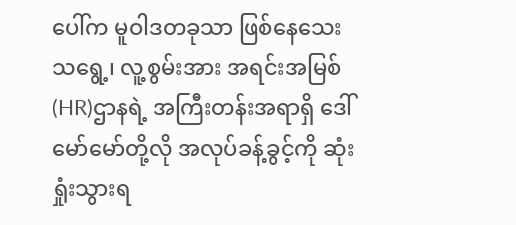ပေါ်က မူဝါဒတခုသာ ဖြစ်နေသေးသရွေ့၊ လူ့စွမ်းအား အရင်းအမြစ်(HR)ဌာနရဲ့ အကြီးတန်းအရာရှိ ဒေါ်မော်မော်တို့လို အလုပ်ခန့်ခွင့်ကို ဆုံးရှုံးသွားရ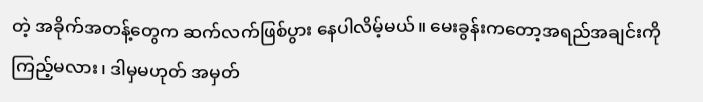တဲ့ အခိုက်အတန့်တွေက ဆက်လက်ဖြစ်ပွား နေပါလိမ့်မယ်။ မေးခွန်းကတော့အရည်အချင်းကို ကြည့်မလား၊ ဒါမှမဟုတ် အမှတ်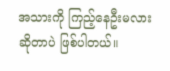အသားကို ကြည့်နေဦးမလား ဆိုတာပဲ ဖြစ်ပါတယ်။